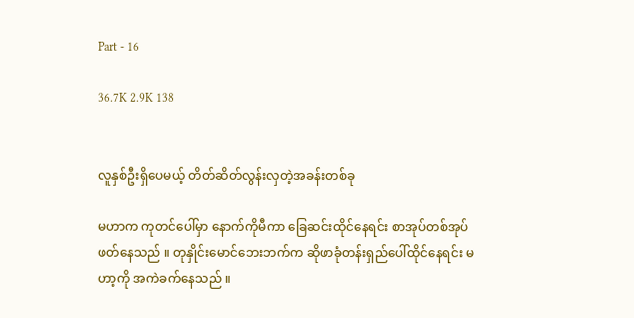Part - 16

36.7K 2.9K 138


လူနှစ်ဦးရှိပေမယ့် တိတ်ဆိတ်လွန်းလှတဲ့အခန်းတစ်ခု

မဟာက ကုတင်ပေါ်မှာ နောက်ကိုမီကာ ခြေဆင်းထိုင်နေရင်း စာအုပ်တစ်အုပ်ဖတ်နေသည် ။ တုနှိုင်းမောင်ဘေးဘက်က ဆိုဖာခုံတန်းရှည်ပေါ်ထိုင်နေရင်း မဟာ့ကို အကဲခက်နေသည် ။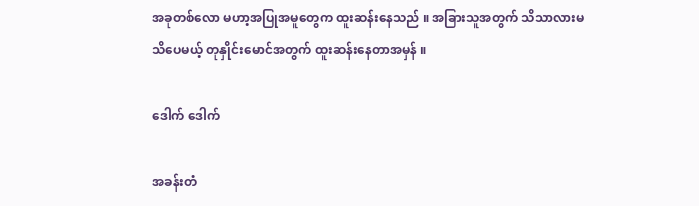အခုတစ်လော မဟာ့အပြုအမူတွေက ထူးဆန်းနေသည် ။ အခြားသူအတွက် သိသာလားမသိပေမယ့် တုနှိုင်းမောင်အတွက် ထူးဆန်းနေတာအမှန် ။

ဒေါက် ဒေါက်

အခန်းတံ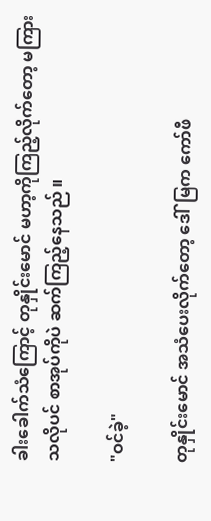ခါးခေါက်သံကြောင့် တုနှိုင်းမောင် မဟာ့ကိုကြည့်လိုက်တော့ မကြားသလိုပင် စာအုပ်ကိုပဲ ဆက်ကြည့်နေသည် ။

"ဝင်ခဲ့"

တုနှိုင်းမောင် အသံပေးလိုက်တော့ ဒေါ်မြက ကော်ဖီ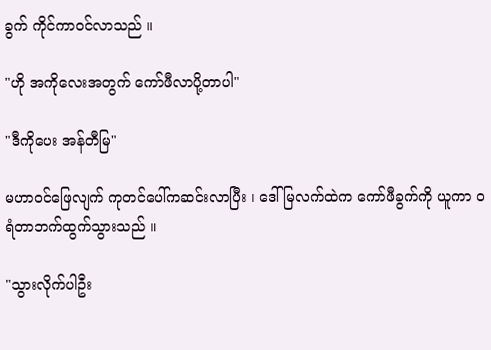ခွက် ကိုင်ကာဝင်လာသည် ။

"ဟို အကိုလေးအတွက် ကော်ဖီလာပို့တာပါ"

"ဒီကိုပေး အန်တီမြ"

မဟာဝင်ဖြေလျက် ကုတင်ပေါ်ကဆင်းလာပြီး ၊ ဒေါ်မြလက်ထဲက ကော်ဖီခွက်ကို ယူကာ ဝရံတာဘက်ထွက်သွားသည် ။

"သွားလိုက်ပါဦး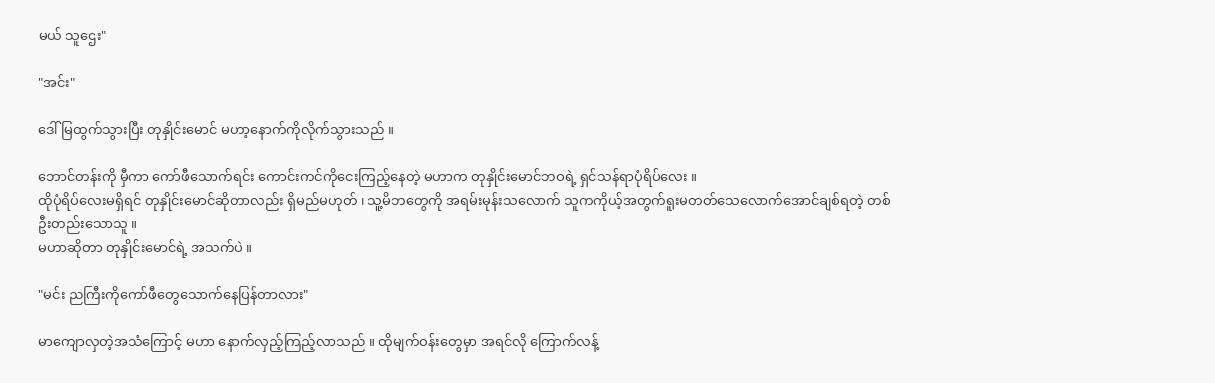မယ် သူဌေး"

"အင်း"

ဒေါ်မြထွက်သွားပြီး တုနှိုင်းမောင် မဟာ့နောက်ကိုလိုက်သွားသည် ။

ဘောင်တန်းကို မှီကာ ကော်ဖီသောက်ရင်း ကောင်းကင်ကိုငေးကြည့်နေတဲ့ မဟာက တုနှိုင်းမောင်ဘဝရဲ့ ရှင်သန်ရာပုံရိပ်လေး ။
ထိုပုံရိပ်လေးမရှိရင် တုနှိုင်းမောင်ဆိုတာလည်း ရှိမည်မဟုတ် ၊ သူ့မိဘတွေကို အရမ်းမုန်းသလောက် သူကကိုယ့်အတွက်ရူးမတတ်သေလောက်အောင်ချစ်ရတဲ့ တစ်ဦးတည်းသောသူ ။
မဟာဆိုတာ တုနှိုင်းမောင်ရဲ့ အသက်ပဲ ။

"မင်း ညကြီးကိုကော်ဖီတွေသောက်နေပြန်တာလား"

မာကျောလှတဲ့အသံကြောင့် မဟာ နောက်လှည့်ကြည့်လာသည် ။ ထိုမျက်ဝန်းတွေမှာ အရင်လို ကြောက်လန့်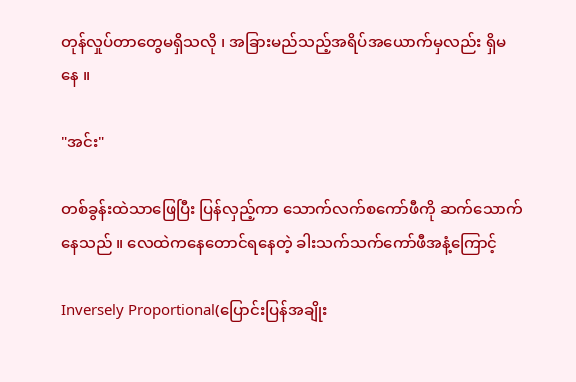တုန်လှုပ်တာတွေမရှိသလို ၊ အခြားမည်သည့်အရိပ်အယောက်မှလည်း ရှိမနေ ။

"အင်း"

တစ်ခွန်းထဲသာဖြေပြီး ပြန်လှည့်ကာ သောက်လက်စကော်ဖီကို ဆက်သောက်နေသည် ။ လေထဲကနေတောင်ရနေတဲ့ ခါးသက်သက်ကော်ဖီအနံ့ကြောင့်

Inversely Proportional(ပြောင်းပြန်အချိုး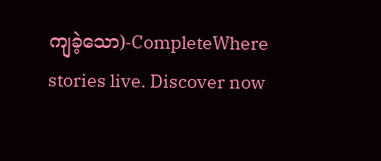ကျခဲ့သော)-CompleteWhere stories live. Discover now